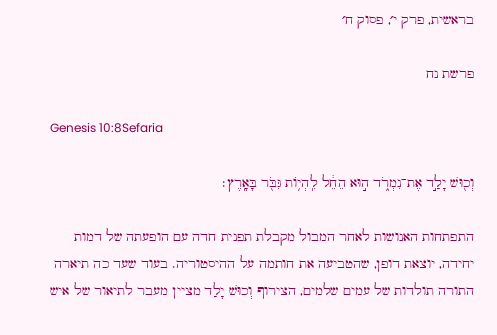בראשית, פרק י׳, פסוק ח׳

פרשת נח

Genesis 10:8Sefaria

וְכ֖וּשׁ יָלַ֣ד אֶת־נִמְרֹ֑ד ה֣וּא הֵחֵ֔ל לִֽהְי֥וֹת גִּבֹּ֖ר בָּאָֽרֶץ׃

התפתחות האנושות לאחר המבול מקבלת תפנית חדה עם הופעתה של דמות יחידה, יוצאת דופן, שהטביעה את חותמה על ההיסטוריה. בעוד שעד כה תיארה התורה תולדות של עמים שלמים, הצירוף וְכוּשׁ יָלַד מציין מעבר לתיאור של איש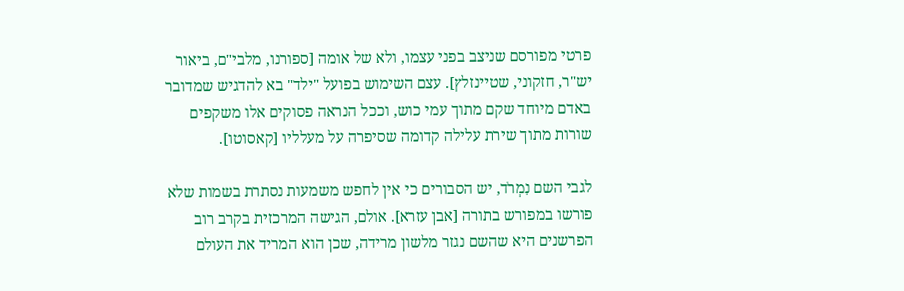פרטי מפורסם שניצב בפני עצמו, ולא של אומה [ספורנו, מלבי"ם, ביאור יש"ר, חזקוני, שטיינזלץ]. עצם השימוש בפועל "ילד" בא להדגיש שמדובר באדם מיוחד שקם מתוך עמי כוש, וככל הנראה פסוקים אלו משקפים שורות מתוך שירת עלילה קדומה שסיפרה על מעלליו [קאסוטו].

לגבי השם נִמְרֹד, יש הסבורים כי אין לחפש משמעות נסתרת בשמות שלא פורשו במפורש בתורה [אבן עזרא]. אולם, הגישה המרכזית בקרב רוב הפרשנים היא שהשם נגזר מלשון מרידה, שכן הוא המריד את העולם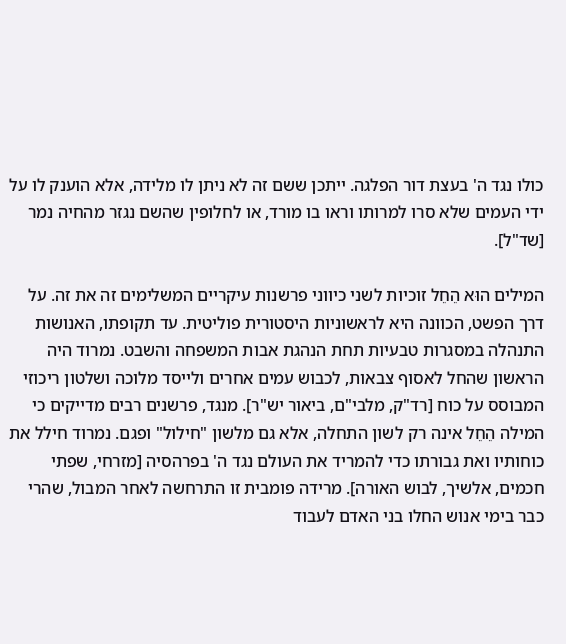כולו נגד ה' בעצת דור הפלגה. ייתכן ששם זה לא ניתן לו מלידה, אלא הוענק לו על ידי העמים שלא סרו למרותו וראו בו מורד, או לחלופין שהשם נגזר מהחיה נמר [שד"ל].

המילים הוּא הֵחֵל זוכיות לשני כיווני פרשנות עיקריים המשלימים זה את זה. על דרך הפשט, הכוונה היא לראשוניות היסטורית פוליטית. עד תקופתו, האנושות התנהלה במסגרות טבעיות תחת הנהגת אבות המשפחה והשבט. נמרוד היה הראשון שהחל לאסוף צבאות, לכבוש עמים אחרים ולייסד מלוכה ושלטון ריכוזי המבוסס על כוח [רד"ק, מלבי"ם, ביאור יש"ר]. מנגד, פרשנים רבים מדייקים כי המילה הֵחֵל אינה רק לשון התחלה, אלא גם מלשון "חילול" ופגם. נמרוד חילל את כוחותיו ואת גבורתו כדי להמריד את העולם נגד ה' בפרהסיה [מזרחי, שפתי חכמים, אלשיך, לבוש האורה]. מרידה פומבית זו התרחשה לאחר המבול, שהרי כבר בימי אנוש החלו בני האדם לעבוד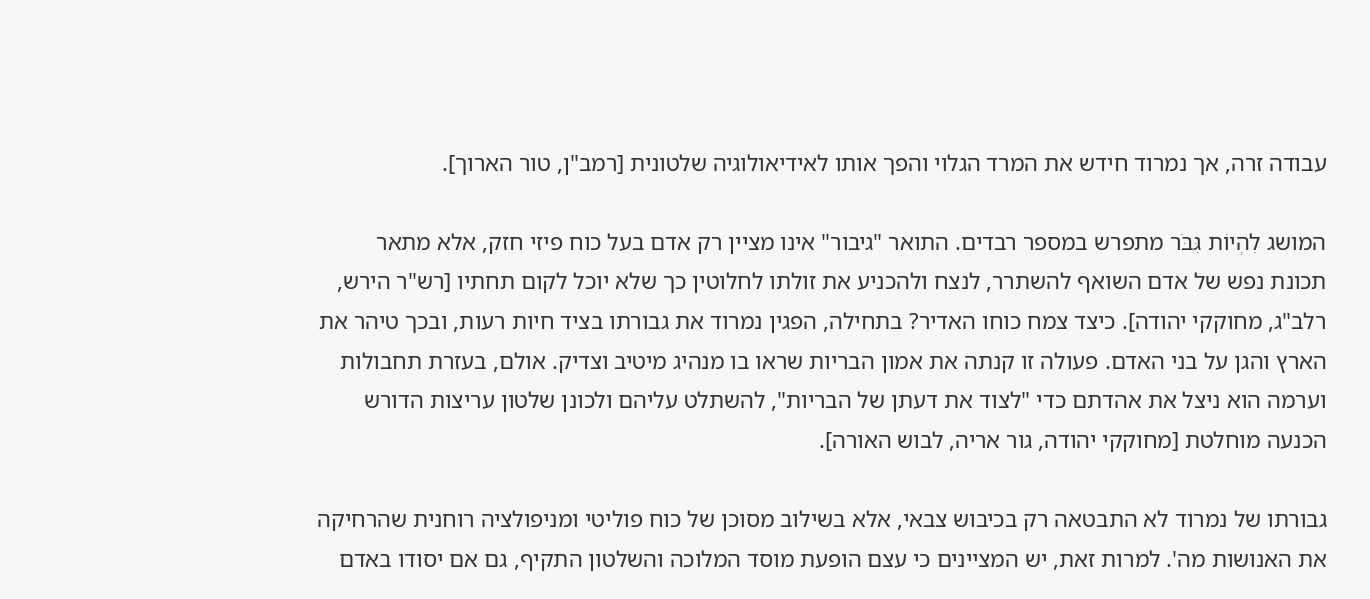עבודה זרה, אך נמרוד חידש את המרד הגלוי והפך אותו לאידיאולוגיה שלטונית [רמב"ן, טור הארוך].

המושג לִהְיוֹת גִּבֹּר מתפרש במספר רבדים. התואר "גיבור" אינו מציין רק אדם בעל כוח פיזי חזק, אלא מתאר תכונת נפש של אדם השואף להשתרר, לנצח ולהכניע את זולתו לחלוטין כך שלא יוכל לקום תחתיו [רש"ר הירש, רלב"ג, מחוקקי יהודה]. כיצד צמח כוחו האדיר? בתחילה, הפגין נמרוד את גבורתו בציד חיות רעות, ובכך טיהר את הארץ והגן על בני האדם. פעולה זו קנתה את אמון הבריות שראו בו מנהיג מיטיב וצדיק. אולם, בעזרת תחבולות וערמה הוא ניצל את אהדתם כדי "לצוד את דעתן של הבריות", להשתלט עליהם ולכונן שלטון עריצות הדורש הכנעה מוחלטת [מחוקקי יהודה, גור אריה, לבוש האורה].

גבורתו של נמרוד לא התבטאה רק בכיבוש צבאי, אלא בשילוב מסוכן של כוח פוליטי ומניפולציה רוחנית שהרחיקה את האנושות מה'. למרות זאת, יש המציינים כי עצם הופעת מוסד המלוכה והשלטון התקיף, גם אם יסודו באדם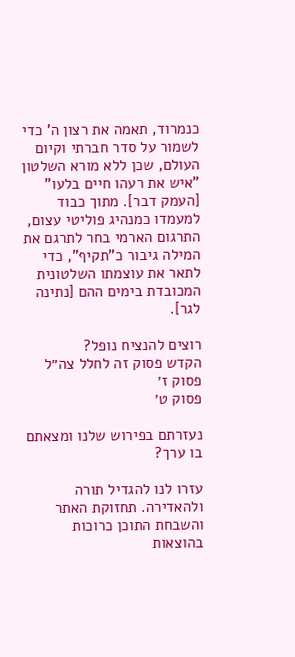כנמרוד, תאמה את רצון ה' כדי לשמור על סדר חברתי וקיום העולם, שכן ללא מורא השלטון "איש את רעהו חיים בלעו" [העמק דבר]. מתוך כבוד למעמדו כמנהיג פוליטי עצום, התרגום הארמי בחר לתרגם את המילה גיבור כ"תקיף", כדי לתאר את עוצמתו השלטונית המכובדת בימים ההם [נתינה לגר].

רוצים להנציח נופל?
הקדש פסוק זה לחלל צה״ל
פסוק ז׳
פסוק ט׳

נעזרתם בפירוש שלנו ומצאתם בו ערך?

עזרו לנו להגדיל תורה ולהאדירה. תחזוקת האתר והשבחת התוכן כרוכות בהוצאות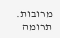מרובות. תרומה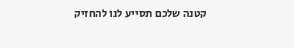קטנה שלכם תסייע לנו להחזיק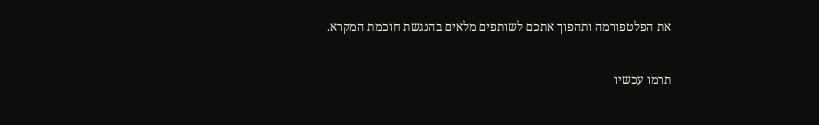את הפלטפורמה ותהפוך אתכם לשותפים מלאים בהנגשת חוכמת המקרא.

תרמו עכשיו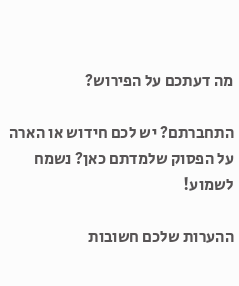מה דעתכם על הפירוש?

התחברתם? יש לכם חידוש או הארה על הפסוק שלמדתם כאן? נשמח לשמוע!

ההערות שלכם חשובות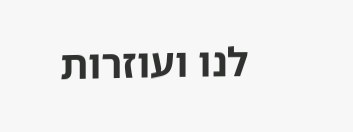לנו ועוזרות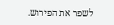לשפר את הפירוש.